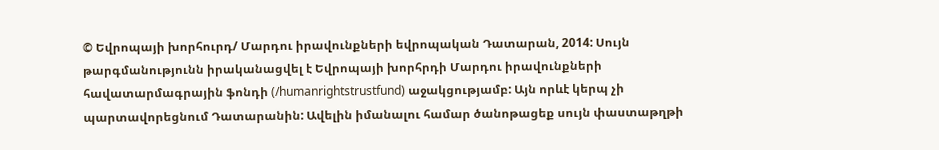© Եվրոպայի խորհուրդ/ Մարդու իրավունքների եվրոպական Դատարան, 2014: Սույն թարգմանությունն իրականացվել է Եվրոպայի խորհրդի Մարդու իրավունքների հավատարմագրային ֆոնդի (/humanrightstrustfund) աջակցությամբ: Այն որևէ կերպ չի պարտավորեցնում Դատարանին: Ավելին իմանալու համար ծանոթացեք սույն փաստաթղթի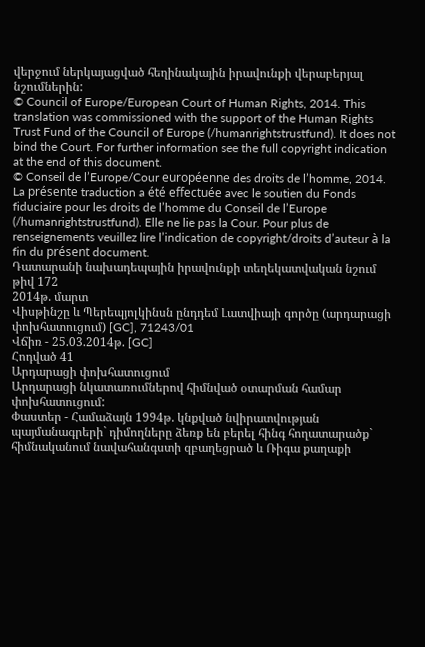վերջում ներկայացված հեղինակային իրավունքի վերաբերյալ նշումներին:
© Council of Europe/European Court of Human Rights, 2014. This translation was commissioned with the support of the Human Rights Trust Fund of the Council of Europe (/humanrightstrustfund). It does not bind the Court. For further information see the full copyright indication at the end of this document.
© Conseil de l’Europe/Cour européenne des droits de l’homme, 2014. La présente traduction a été effectuée avec le soutien du Fonds fiduciaire pour les droits de l’homme du Conseil de l’Europe (/humanrightstrustfund). Elle ne lie pas la Cour. Pour plus de renseignements veuillez lire l’indication de copyright/droits d’auteur à la fin du présent document.
Դատարանի նախադեպային իրավունքի տեղեկատվական նշում թիվ 172
2014թ. մարտ
Վիսթինշը և Պերեպյոլկինսն ընդդեմ Լատվիայի գործը (արդարացի փոխհատուցում) [GC], 71243/01
Վճիռ - 25.03.2014թ. [GC]
Հոդված 41
Արդարացի փոխհատուցում
Արդարացի նկատառումներով հիմնված օտարման համար փոխհատուցում:
Փաստեր - Համաձայն 1994թ. կնքված նվիրատվության պայմանագրերի` դիմողները ձեռք են բերել հինգ հողատարածք` հիմնականում նավահանգստի զբաղեցրած և Ռիգա քաղաքի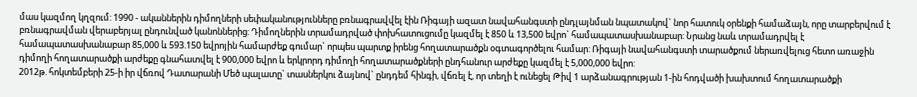մաս կազմող կղզում: 1990 - ականներին դիմողների սեփականությունները բռնագրավվել էին Ռիգայի ազատ նավահանգստի ընդլայնման նպատակով` նոր հատուկ օրենքի համաձայն, որը տարբերվում է բռնագրավման վերաբերյալ ընդունված կանոններից: Դիմողներին տրամադրված փոխհատուցումը կազմել է 850 և 13,500 եվրո` համապատասխանաբար: Նրանց նաև տրամադրվել է համապատասխանաբար 85,000 և 593.150 եվրոյին համարժեք գումար` որպես պարտք իրենց հողատարածքն օգտագործելու համար: Ռիգայի նավահանգստի տարածքում ներառվելուց հետո առաջին դիմողի հողատարածքի արժեքը գնահատվել է 900,000 եվրո և երկրորդ դիմողի հողատարածքների ընդհանուր արժեքը կազմել է 5,000,000 եվրո:
2012թ. հոկտեմբերի 25-ի իր վճռով Դատարանի Մեծ պալատը` տասներկու ձայնով` ընդդեմ հինգի, վճռել է, որ տեղի է ունեցել Թիվ 1 արձանագրության 1-ին հոդվածի խախտում հողատարածքի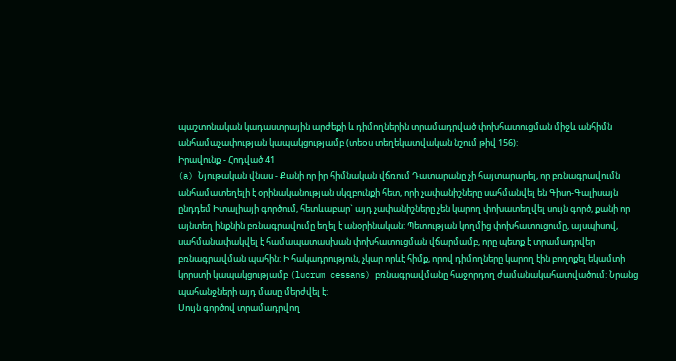պաշտոնական կադաստրային արժեքի և դիմողներին տրամադրված փոխհատուցման միջև անհիմն անհամաչափության կապակցությամբ (տեoս տեղեկատվական նշում թիվ 156):
Իրավունք - Հոդված 41
(a) Նյութական վնաս - Քանի որ իր հիմնական վճռում Դատարանը չի հայտարարել, որ բռնագրավումն անհամատեղելի է օրինականության սկզբունքի հետ, որի չափանիշները սահմանվել են Գիսո-Գալիսայն ընդդեմ Իտալիայի գործում, հետևաբար` այդ չափանիշները չեն կարող փոխատեղվել սույն գործ, քանի որ այնտեղ ինքնին բռնագրավումը եղել է անօրինական: Պետության կողմից փոխհատուցումը, այսպիսով, սահմանափակվել է համապատասխան փոխհատուցման վճարմամբ, որը պետք է տրամադրվեր բռնագրավման պահին: Ի հակադրություն, չկար որևէ հիմք, որով դիմողները կարող էին բողոքել եկամտի կորստի կապակցությամբ (lucrum cessans) բռնագրավմանը հաջորդող ժամանակահատվածում: Նրանց պահանջների այդ մասը մերժվել է:
Սույն գործով տրամադրվող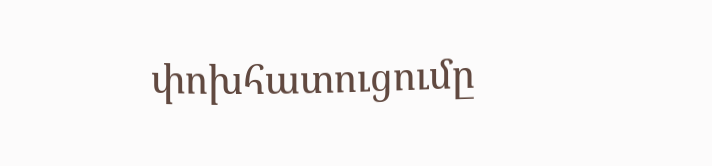փոխհատուցումը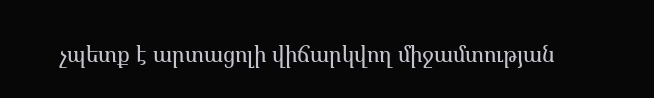չպետք է արտացոլի վիճարկվող միջամտության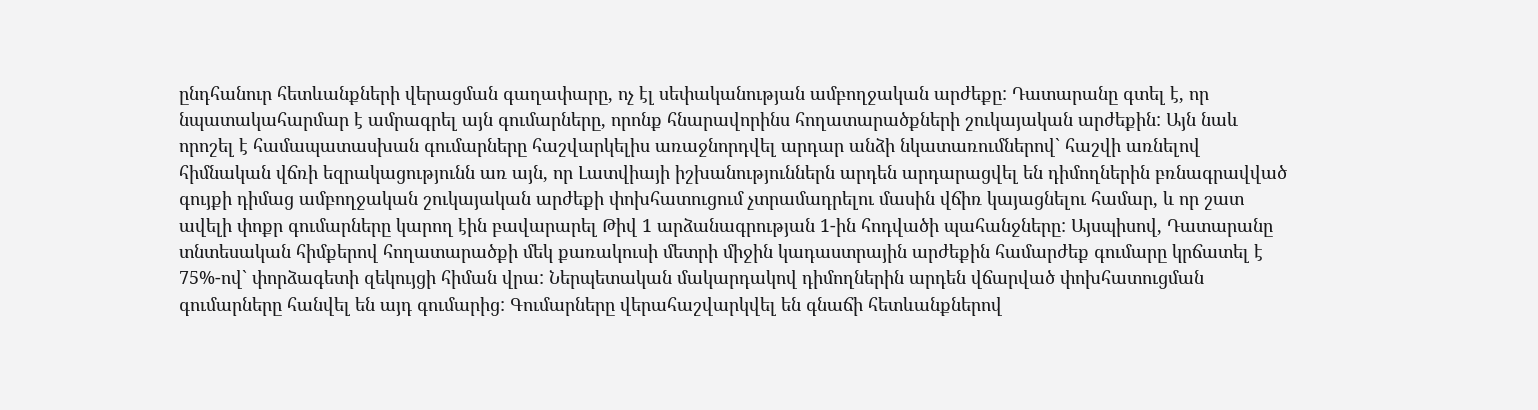ընդհանուր հետևանքների վերացման գաղափարը, ոչ էլ սեփականության ամբողջական արժեքը: Դատարանը գտել է, որ նպատակահարմար է ամրագրել այն գումարները, որոնք հնարավորինս հողատարածքների շուկայական արժեքին: Այն նաև որոշել է համապատասխան գումարները հաշվարկելիս առաջնորդվել արդար անձի նկատառումներով` հաշվի առնելով հիմնական վճռի եզրակացությունն առ այն, որ Լատվիայի իշխանություններն արդեն արդարացվել են դիմողներին բռնագրավված գույքի դիմաց ամբողջական շուկայական արժեքի փոխհատուցում չտրամադրելու մասին վճիռ կայացնելու համար, և որ շատ ավելի փոքր գումարները կարող էին բավարարել Թիվ 1 արձանագրության 1-ին հոդվածի պահանջները: Այսպիսով, Դատարանը տնտեսական հիմքերով հողատարածքի մեկ քառակուսի մետրի միջին կադաստրային արժեքին համարժեք գումարը կրճատել է 75%-ով` փորձագետի զեկույցի հիման վրա: Ներպետական մակարդակով դիմողներին արդեն վճարված փոխհատուցման գումարները հանվել են այդ գումարից: Գումարները վերահաշվարկվել են գնաճի հետևանքներով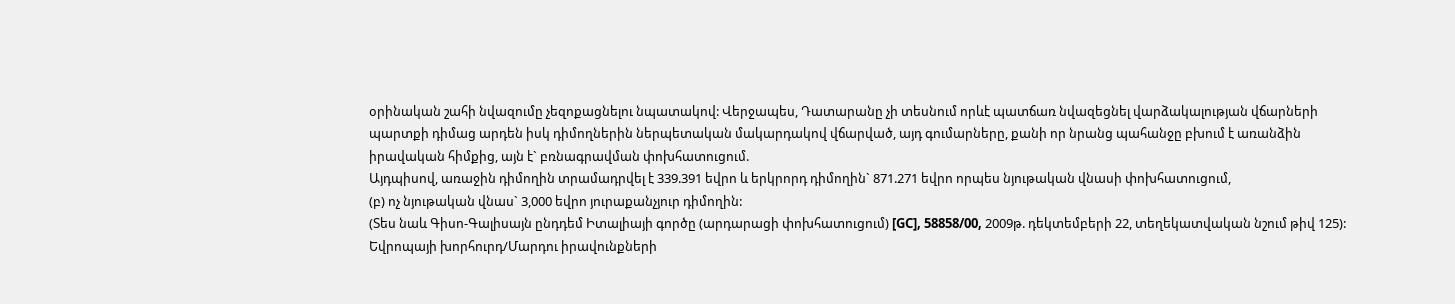օրինական շահի նվազումը չեզոքացնելու նպատակով: Վերջապես, Դատարանը չի տեսնում որևէ պատճառ նվազեցնել վարձակալության վճարների պարտքի դիմաց արդեն իսկ դիմողներին ներպետական մակարդակով վճարված, այդ գումարները, քանի որ նրանց պահանջը բխում է առանձին իրավական հիմքից, այն է` բռնագրավման փոխհատուցում.
Այդպիսով, առաջին դիմողին տրամադրվել է 339.391 եվրո և երկրորդ դիմողին` 871.271 եվրո որպես նյութական վնասի փոխհատուցում,
(բ) ոչ նյութական վնաս` 3,000 եվրո յուրաքանչյուր դիմողին:
(Տես նաև Գիսո-Գալիսայն ընդդեմ Իտալիայի գործը (արդարացի փոխհատուցում) [GC], 58858/00, 2009թ. դեկտեմբերի 22, տեղեկատվական նշում թիվ 125):
Եվրոպայի խորհուրդ/Մարդու իրավունքների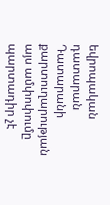եվրոպական դատարան
Դատարանի քարտուղարության այս ամփոփումը պարտադիր չէ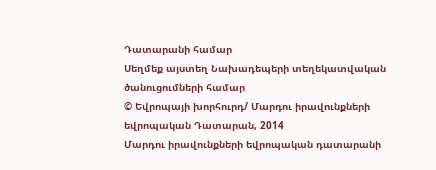Դատարանի համար
Սեղմեք այստեղ Նախադեպերի տեղեկատվական ծանուցումների համար
© Եվրոպայի խորհուրդ/ Մարդու իրավունքների եվրոպական Դատարան, 2014
Մարդու իրավունքների եվրոպական դատարանի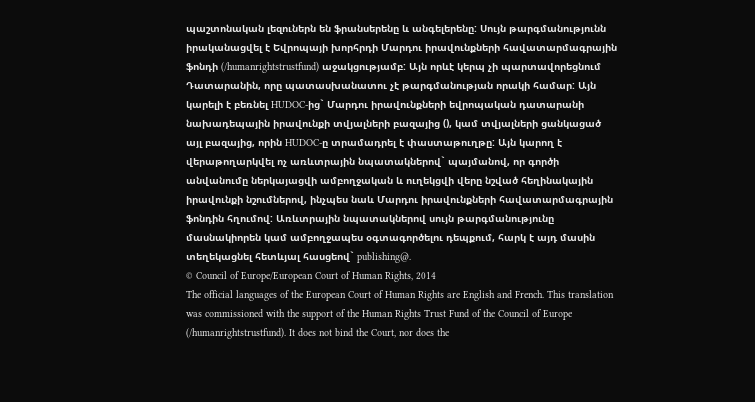պաշտոնական լեզուներն են ֆրանսերենը և անգելերենը: Սույն թարգմանությունն իրականացվել է Եվրոպայի խորհրդի Մարդու իրավունքների հավատարմագրային ֆոնդի (/humanrightstrustfund) աջակցությամբ: Այն որևէ կերպ չի պարտավորեցնում Դատարանին, որը պատասխանատու չէ թարգմանության որակի համար: Այն կարելի է բեռնել HUDOC-ից` Մարդու իրավունքների եվրոպական դատարանի նախադեպային իրավունքի տվյալների բազայից (), կամ տվյալների ցանկացած այլ բազայից, որին HUDOC-ը տրամադրել է փաստաթուղթը: Այն կարող է վերաթողարկվել ոչ առևտրային նպատակներով` պայմանով, որ գործի անվանումը ներկայացվի ամբողջական և ուղեկցվի վերը նշված հեղինակային իրավունքի նշումներով, ինչպես նաև Մարդու իրավունքների հավատարմագրային ֆոնդին հղումով: Առևտրային նպատակներով սույն թարգմանությունը մասնակիորեն կամ ամբողջապես օգտագործելու դեպքում, հարկ է այդ մասին տեղեկացնել հետևյալ հասցեով` publishing@.
© Council of Europe/European Court of Human Rights, 2014
The official languages of the European Court of Human Rights are English and French. This translation was commissioned with the support of the Human Rights Trust Fund of the Council of Europe (/humanrightstrustfund). It does not bind the Court, nor does the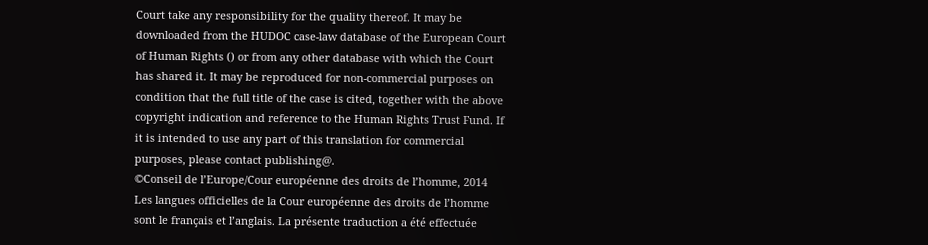Court take any responsibility for the quality thereof. It may be downloaded from the HUDOC case-law database of the European Court of Human Rights () or from any other database with which the Court has shared it. It may be reproduced for non-commercial purposes on condition that the full title of the case is cited, together with the above copyright indication and reference to the Human Rights Trust Fund. If it is intended to use any part of this translation for commercial purposes, please contact publishing@.
©Conseil de l’Europe/Cour européenne des droits de l’homme, 2014
Les langues officielles de la Cour européenne des droits de l’homme sont le français et l’anglais. La présente traduction a été effectuée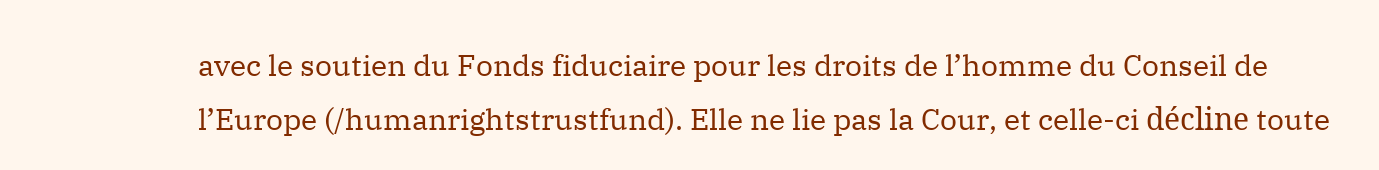avec le soutien du Fonds fiduciaire pour les droits de l’homme du Conseil de l’Europe (/humanrightstrustfund). Elle ne lie pas la Cour, et celle-ci décline toute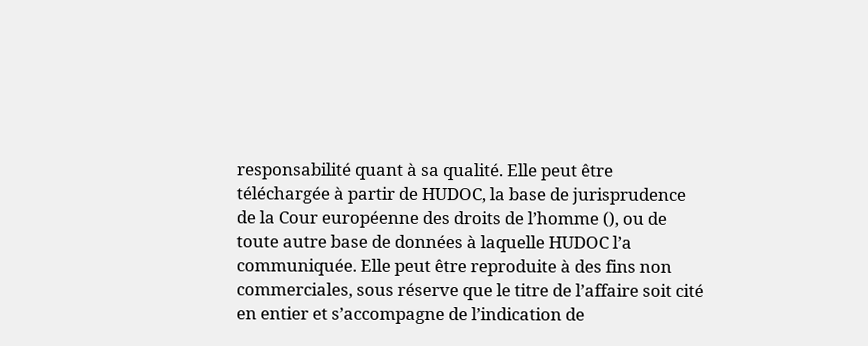responsabilité quant à sa qualité. Elle peut être téléchargée à partir de HUDOC, la base de jurisprudence de la Cour européenne des droits de l’homme (), ou de toute autre base de données à laquelle HUDOC l’a communiquée. Elle peut être reproduite à des fins non commerciales, sous réserve que le titre de l’affaire soit cité en entier et s’accompagne de l’indication de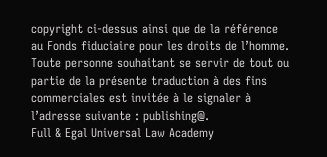copyright ci-dessus ainsi que de la référence au Fonds fiduciaire pour les droits de l’homme. Toute personne souhaitant se servir de tout ou partie de la présente traduction à des fins commerciales est invitée à le signaler à l’adresse suivante : publishing@.
Full & Egal Universal Law Academy